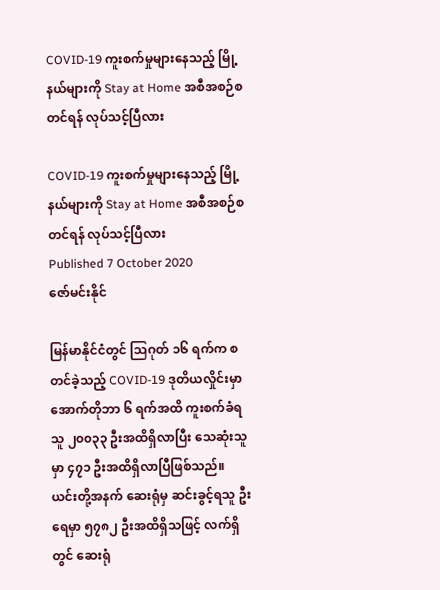COVID-19 ကူးစက်မှုများနေသည့် မြို့နယ်များကို Stay at Home အစီအစဉ်စတင်ရန် လုပ်သင့်ပြီလား

COVID-19 ကူးစက်မှုများနေသည့် မြို့နယ်များကို Stay at Home အစီအစဉ်စတင်ရန် လုပ်သင့်ပြီလား
Published 7 October 2020
ဇော်မင်းနိုင်

မြန်မာနိုင်ငံတွင် သြဂုတ် ၁၆ ရက်က စတင်ခဲ့သည့် COVID-19 ဒုတိယလှိုင်းမှာ အောက်တိုဘာ ၆ ရက်အထိ ကူးစက်ခံရသူ ၂၀၀၃၃ ဦးအထိရှိလာပြီး သေဆုံးသူမှာ ၄၇၁ ဦးအထိရှိလာပြီဖြစ်သည်။ ယင်းတို့အနက် ဆေးရုံမှ ဆင်းခွင့်ရသူ ဦးရေမှာ ၅၇၈၂ ဦးအထိရှိသဖြင့် လက်ရှိတွင် ဆေးရုံ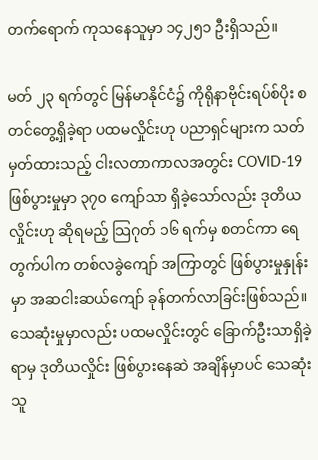တက်ရောက် ကုသနေသူမှာ ၁၄၂၅၁ ဦးရှိသည်။

မတ် ၂၃ ရက်တွင် မြန်မာနိုင်ငံ၌ ကိုရိုနာဗိုင်းရပ်စ်ပိုး စတင်တွေ့ရှိခဲ့ရာ ပထမလှိုင်းဟု ပညာရှင်များက သတ်မှတ်ထားသည့် ငါးလတာကာလအတွင်း COVID-19 ဖြစ်ပွားမှုမှာ ၃၇၀ ကျော်သာ ရှိခဲ့သော်လည်း ဒုတိယလှိုင်းဟု ဆိုရမည့် သြဂုတ် ၁၆ ရက်မှ စတင်ကာ ရေတွက်ပါက တစ်လခွဲကျော် အကြာတွင် ဖြစ်ပွားမှုနှုန်းမှာ အဆငါးဆယ်ကျော် ခုန်တက်လာခြင်းဖြစ်သည်။ သေဆုံးမှုမှာလည်း ပထမလှိုင်းတွင် ခြောက်ဦးသာရှိခဲ့ရာမှ ဒုတိယလှိုင်း ဖြစ်ပွားနေဆဲ အချိန်မှာပင် သေဆုံးသူ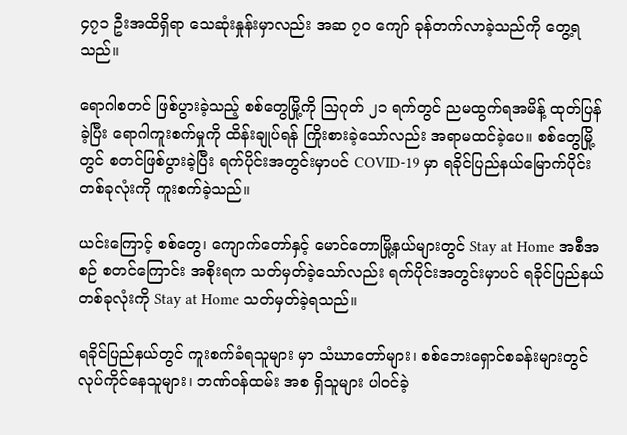၄၇၁ ဦးအထိရှိရာ သေဆုံးနှုန်းမှာလည်း အဆ ၇၀ ကျော် ခုန်တက်လာခဲ့သည်ကို တွေ့ရသည်။

ရောဂါစတင် ဖြစ်ပွားခဲ့သည့် စစ်တွေမြို့ကို သြဂုတ် ၂၁ ရက်တွင် ညမထွက်ရအမိန့် ထုတ်ပြန်ခဲ့ပြီး ရောဂါကူးစက်မှုကို ထိန်းချုပ်ရန် ကြိုးစားခဲ့သော်လည်း အရာမထင်ခဲ့ပေ။ စစ်တွေမြို့တွင် စတင်ဖြစ်ပွားခဲ့ပြီး ရက်ပိုင်းအတွင်းမှာပင် COVID-19 မှာ ရခိုင်ပြည်နယ်မြောက်ပိုင်း တစ်ခုလုံးကို ကူးစက်ခဲ့သည်။

ယင်းကြောင့် စစ်တွေ၊ ကျောက်တော်နှင့် မောင်တောမြို့နယ်များတွင် Stay at Home အစီအစဉ် စတင်ကြောင်း အစိုးရက သတ်မှတ်ခဲ့သော်လည်း ရက်ပိုင်းအတွင်းမှာပင် ရခိုင်ပြည်နယ် တစ်ခုလုံးကို Stay at Home သတ်မှတ်ခဲ့ရသည်။

ရခိုင်ပြည်နယ်တွင် ကူးစက်ခံရသူများ မှာ သံဃာတော်များ၊ စစ်ဘေးရှောင်စခန်းများတွင် လုပ်ကိုင်နေသူများ၊ ဘဏ်ဝန်ထမ်း အစ ရှိသူများ ပါဝင်ခဲ့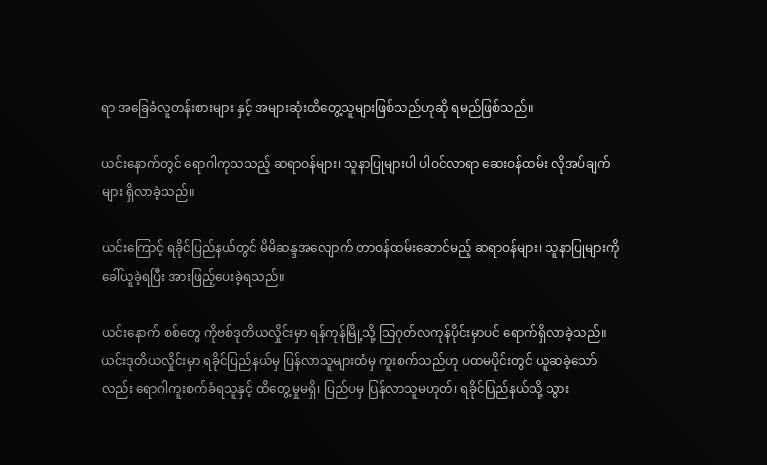ရာ အခြေခံလူတန်းစားများ နှင့် အများဆုံးထိတွေ့သူများဖြစ်သည်ဟုဆို ရမည်ဖြစ်သည်။

ယင်းနောက်တွင် ရောဂါကုသသည့် ဆရာဝန်များ၊ သူနာပြုများပါ ပါဝင်လာရာ ဆေးဝန်ထမ်း လိုအပ်ချက်များ ရှိလာခဲ့သည်။

ယင်းကြောင့် ရခိုင်ပြည်နယ်တွင် မိမိဆန္ဒအလျောက် တာဝန်ထမ်းဆောင်မည့် ဆရာဝန်များ၊ သူနာပြုများကို ခေါ်ယူခဲ့ရပြီး အားဖြည့်ပေးခဲ့ရသည်။

ယင်းနောက် စစ်တွေ ကိုဗစ်ဒုတိယလှိုင်းမှာ ရန်ကုန်မြို့သို့ သြဂုတ်လကုန်ပိုင်းမှာပင် ရောက်ရှိလာခဲ့သည်။ ယင်းဒုတိယလှိုင်းမှာ ရခိုင်ပြည်နယ်မှ ပြန်လာသူများထံမှ ကူးစက်သည်ဟု ပထမပိုင်းတွင် ယူဆခဲ့သော်လည်း ရောဂါကူးစက်ခံရသူနှင့် ထိတွေ့မှုမရှိ၊ ပြည်ပမှ ပြန်လာသူမဟုတ်၊ ရခိုင်ပြည်နယ်သို့ သွား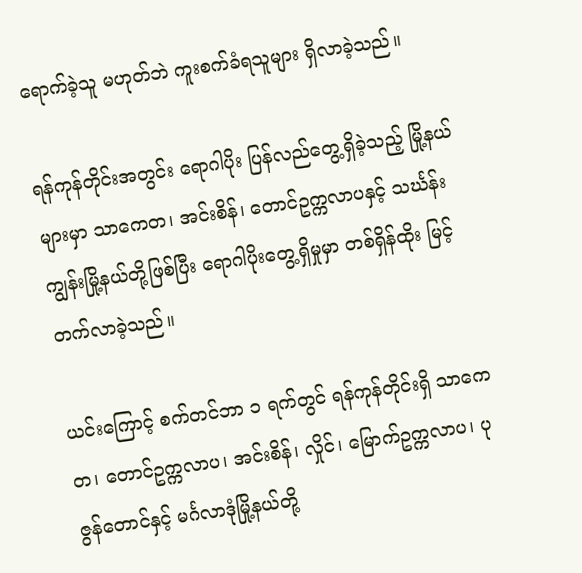ရောက်ခဲ့သူ မဟုတ်ဘဲ ကူးစက်ခံရသူများ ရှိလာခဲ့သည်။

ရန်ကုန်တိုင်းအတွင်း ရောဂါပိုး ပြန်လည်တွေ့ရှိခဲ့သည့် မြို့နယ်များမှာ သာကေတ၊ အင်းစိန်၊ တောင်ဥက္ကလာပနှင့် သင်္ဃန်းကျွန်းမြို့နယ်တို့ဖြစ်ပြီး ရောဂါပိုးတွေ့ရှိမှုမှာ တစ်ရှိန်ထိုး မြင့်တက်လာခဲ့သည်။

ယင်းကြောင့် စက်တင်ဘာ ၁ ရက်တွင် ရန်ကုန်တိုင်းရှိ သာကေတ၊ တောင်ဥက္ကလာပ၊ အင်းစိန်၊ လှိုင်၊ မြောက်ဥက္ကလာပ၊ ပုဇွန်တောင်နှင့် မင်္ဂလာဒုံမြို့နယ်တို့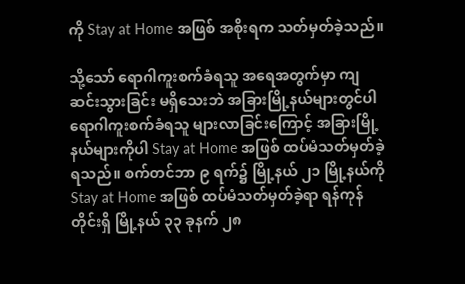ကို Stay at Home အဖြစ် အစိုးရက သတ်မှတ်ခဲ့သည်။

သို့သော် ရောဂါကူးစက်ခံရသူ အရေအတွက်မှာ ကျဆင်းသွားခြင်း မရှိသေးဘဲ အခြားမြို့နယ်များတွင်ပါ ရောဂါကူးစက်ခံရသူ များလာခြင်းကြောင့် အခြားမြို့နယ်များကိုပါ Stay at Home အဖြစ် ထပ်မံသတ်မှတ်ခဲ့ရသည်။ စက်တင်ဘာ ၉ ရက်၌ မြို့နယ် ၂၁ မြို့နယ်ကို Stay at Home အဖြစ် ထပ်မံသတ်မှတ်ခဲ့ရာ ရန်ကုန်တိုင်းရှိ မြို့နယ် ၃၃ ခုနက် ၂၈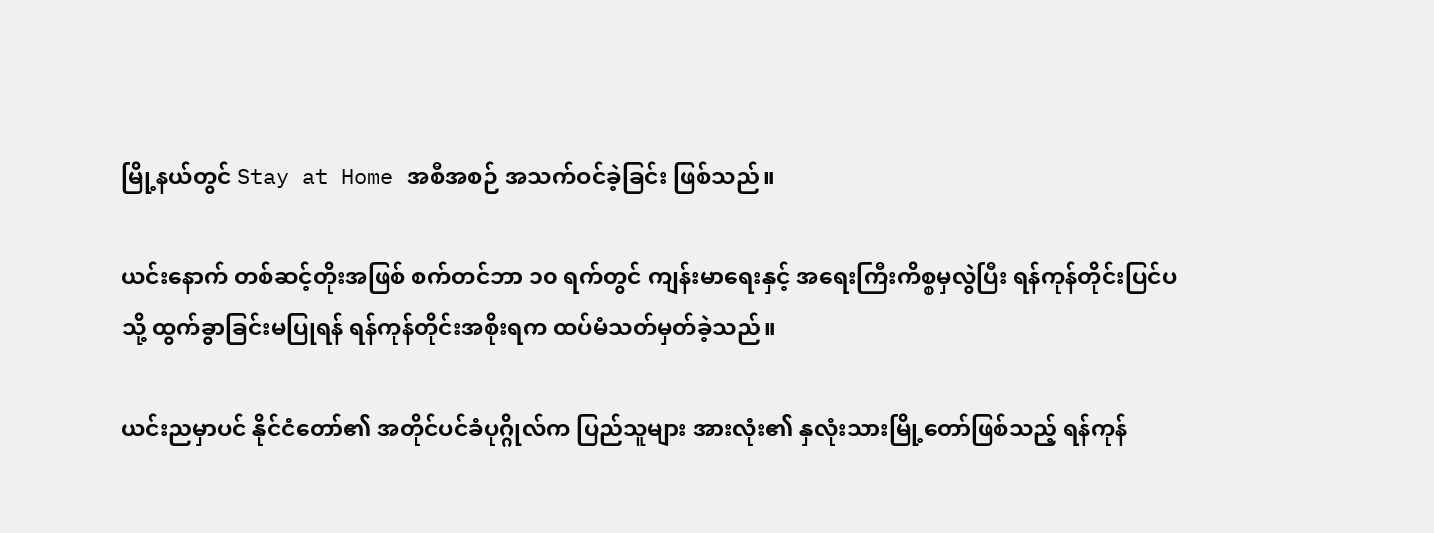မြို့နယ်တွင် Stay at Home အစီအစဉ် အသက်ဝင်ခဲ့ခြင်း ဖြစ်သည်။

ယင်းနောက် တစ်ဆင့်တိုးအဖြစ် စက်တင်ဘာ ၁၀ ရက်တွင် ကျန်းမာရေးနှင့် အရေးကြီးကိစ္စမှလွဲပြီး ရန်ကုန်တိုင်းပြင်ပသို့ ထွက်ခွာခြင်းမပြုရန် ရန်ကုန်တိုင်းအစိုးရက ထပ်မံသတ်မှတ်ခဲ့သည်။

ယင်းညမှာပင် နိုင်ငံတော်၏ အတိုင်ပင်ခံပုဂ္ဂိုလ်က ပြည်သူများ အားလုံး၏ နှလုံးသားမြို့တော်ဖြစ်သည့် ရန်ကုန်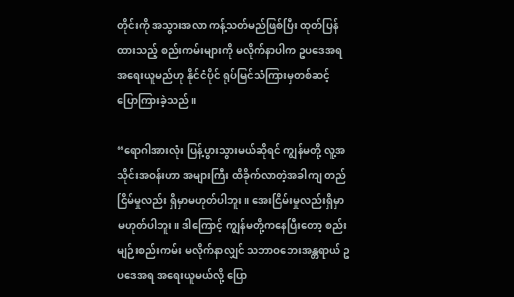တိုင်းကို အသွားအလာ ကန့်သတ်မည်ဖြစ်ပြီး ထုတ်ပြန်ထားသည့် စည်းကမ်းများကို မလိုက်နာပါက ဥပဒေအရ အရေးယူမည်ဟု နိုင်ငံပိုင် ရုပ်မြင်သံကြားမှတစ်ဆင့် ပြောကြားခဲ့သည်။

“ရောဂါအားလုံး ပြန့်ပွားသွားမယ်ဆိုရင် ကျွန်မတို့ လူ့အသိုင်းအဝန်းဟာ အများကြီး ထိခိုက်လာတဲ့အခါကျ တည်ငြိမ်မှုလည်း ရှိမှာမဟုတ်ပါဘူး။ အေးငြိမ်းမှုလည်းရှိမှာ မဟုတ်ပါဘူး။ ဒါကြောင့် ကျွန်မတို့ကနေပြီးတော့ စည်းမျဉ်းစည်းကမ်း မလိုက်နာလျှင် သဘာဝဘေးအန္တရာယ် ဥပဒေအရ အရေးယူမယ်လို့ ပြော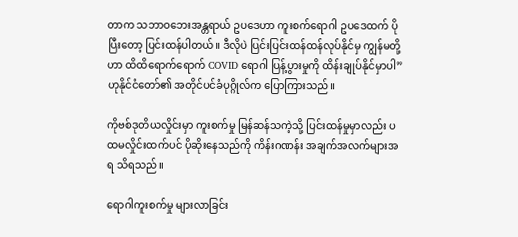တာက သဘာဝဘေးအန္တရာယ် ဥပဒေဟာ ကူးစက်ရောဂါ ဥပဒေထက် ပိုပြီးတော့ ပြင်းထန်ပါတယ်။ ဒီလိုပဲ ပြင်းပြင်းထန်ထန်လုပ်နိုင်မှ ကျွန်မတို့ဟာ ထိထိရောက်ရောက် COVID ရောဂါ ပြန့်ပွားမှုကို ထိန်းချုပ်နိုင်မှာပါ” ဟုနိုင်ငံတော်၏ အတိုင်ပင်ခံပုဂ္ဂိုလ်က ပြောကြားသည်။

ကိုဗစ်ဒုတိယလှိုင်းမှာ ကူးစက်မှု မြန်ဆန်သကဲ့သို့ ပြင်းထန်မှုမှာလည်း ပထမလှိုင်းထက်ပင် ပိုဆိုးနေသည်ကို ကိန်းဂဏန်း အချက်အလက်များအရ သိရသည်။

ရောဂါကူးစက်မှု များလာခြင်း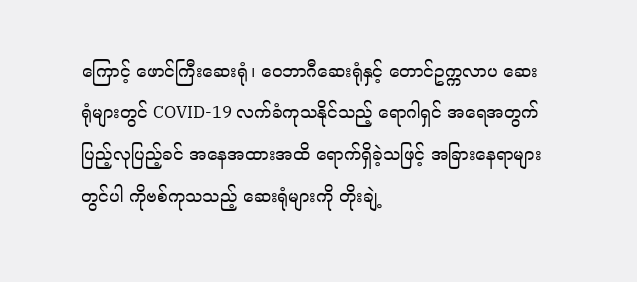ကြောင့် ဖောင်ကြီးဆေးရုံ၊ ဝေဘာဂီဆေးရုံနှင့် တောင်ဥက္ကလာပ ဆေးရုံများတွင် COVID-19 လက်ခံကုသနိုင်သည့် ရောဂါရှင် အရေအတွက် ပြည့်လုပြည့်ခင် အနေအထားအထိ ရောက်ရှိခဲ့သဖြင့် အခြားနေရာများတွင်ပါ ကိုဗစ်ကုသသည့် ဆေးရုံများကို တိုးချဲ့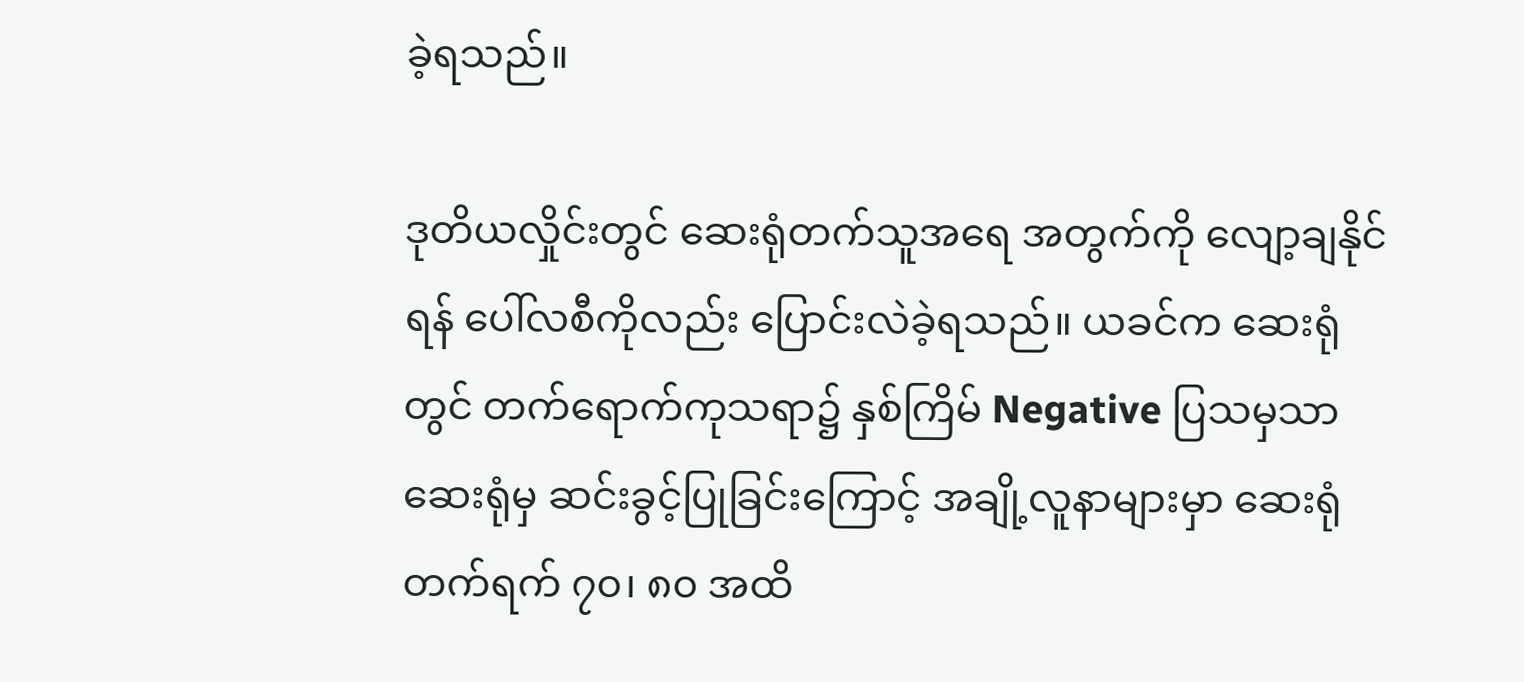ခဲ့ရသည်။

ဒုတိယလှိုင်းတွင် ဆေးရုံတက်သူအရေ အတွက်ကို လျော့ချနိုင်ရန် ပေါ်လစီကိုလည်း ပြောင်းလဲခဲ့ရသည်။ ယခင်က ဆေးရုံတွင် တက်ရောက်ကုသရာ၌ နှစ်ကြိမ် Negative ပြသမှသာ ဆေးရုံမှ ဆင်းခွင့်ပြုခြင်းကြောင့် အချို့လူနာများမှာ ဆေးရုံတက်ရက် ၇၀၊ ၈၀ အထိ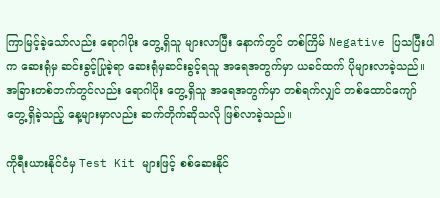ကြာမြင့်ခဲ့သော်လည်း ရောဂါပိုး တွေ့ရှိသူ များလာပြီး နောက်တွင် တစ်ကြိမ် Negative ပြသပြီးပါက ဆေးရုံမှ ဆင်းခွင့်ပြုခဲ့ရာ ဆေးရုံမှဆင်းခွင့်ရသူ အရေအတွက်မှာ ယခင်ထက် ပိုများလာခဲ့သည်။ အခြားတစ်ဘက်တွင်လည်း ရောဂါပိုး တွေ့ရှိသူ အရေအတွက်မှာ တစ်ရက်လျှင် တစ်ထောင်ကျော် တွေ့ရှိခဲ့သည့် နေ့များမှာလည်း ဆက်တိုက်ဆိုသလို ဖြစ်လာခဲ့သည်။

ကိုရီးယားနိုင်ငံမှ Test Kit များဖြင့် စစ်ဆေးနိုင်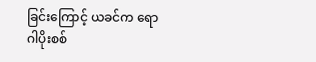ခြင်းကြောင့် ယခင်က ရောဂါပိုးစစ်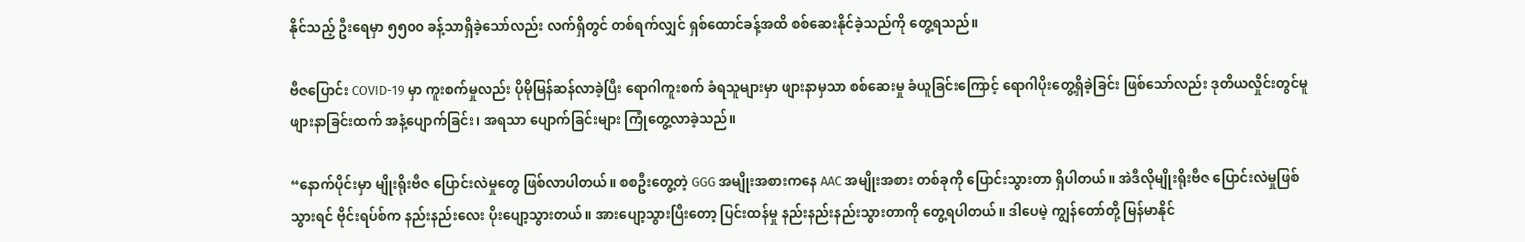နိုင်သည့် ဦးရေမှာ ၅၅၀၀ ခန့်သာရှိခဲ့သော်လည်း လက်ရှိတွင် တစ်ရက်လျှင် ရှစ်ထောင်ခန့်အထိ စစ်ဆေးနိုင်ခဲ့သည်ကို တွေ့ရသည်။

ဗီဇပြောင်း COVID-19 မှာ ကူးစက်မှုလည်း ပိုမိုမြန်ဆန်လာခဲ့ပြီး ရောဂါကူးစက် ခံရသူများမှာ ဖျားနာမှသာ စစ်ဆေးမှု ခံယူခြင်းကြောင့် ရောဂါပိုးတွေ့ရှိခဲ့ခြင်း ဖြစ်သော်လည်း ဒုတိယလှိုင်းတွင်မူ ဖျားနာခြင်းထက် အနံ့ပျောက်ခြင်း၊ အရသာ ပျောက်ခြင်းများ ကြုံတွေ့လာခဲ့သည်။

“နောက်ပိုင်းမှာ မျိုးရိုးဗီဇ ပြောင်းလဲမှုတွေ ဖြစ်လာပါတယ်။ စစဦးတွေ့တဲ့ GGG အမျိုးအစားကနေ AAC အမျိုးအစား တစ်ခုကို ပြောင်းသွားတာ ရှိပါတယ်။ အဲဒီလိုမျိုးရိုးဗီဇ ပြောင်းလဲမှုဖြစ်သွားရင် ဗိုင်းရပ်စ်က နည်းနည်းလေး ပိုးပျော့သွားတယ်။ အားပျော့သွားပြီးတော့ ပြင်းထန်မှု နည်းနည်းနည်းသွားတာကို တွေ့ရပါတယ်။ ဒါပေမဲ့ ကျွန်တော်တို့ မြန်မာနိုင်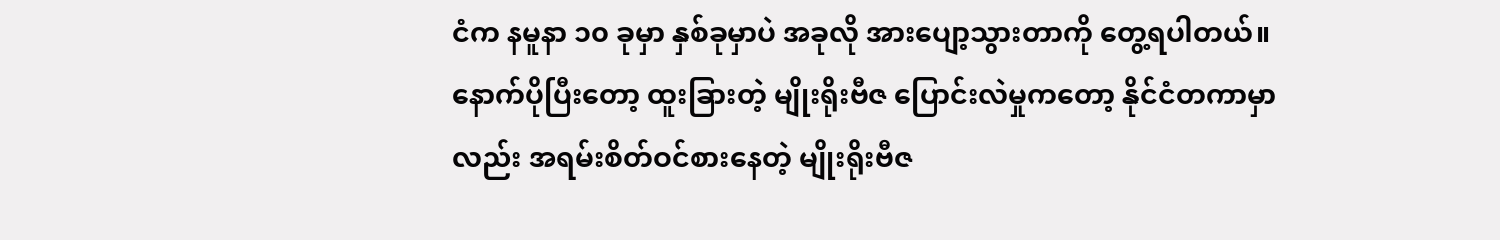ငံက နမူနာ ၁၀ ခုမှာ နှစ်ခုမှာပဲ အခုလို အားပျော့သွားတာကို တွေ့ရပါတယ်။ နောက်ပိုပြီးတော့ ထူးခြားတဲ့ မျိုးရိုးဗီဇ ပြောင်းလဲမှုကတော့ နိုင်ငံတကာမှာလည်း အရမ်းစိတ်ဝင်စားနေတဲ့ မျိုးရိုးဗီဇ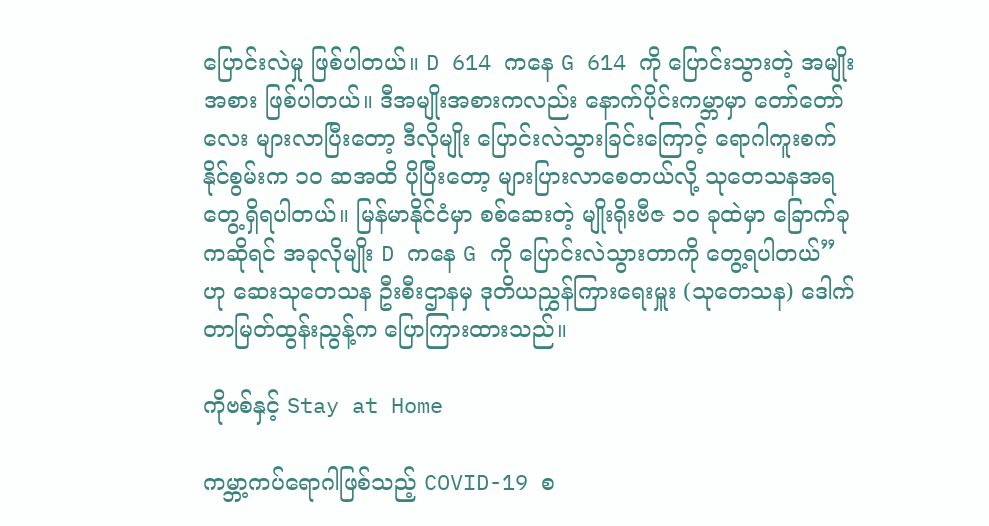ပြောင်းလဲမှု ဖြစ်ပါတယ်။ D 614 ကနေ G 614 ကို ပြောင်းသွားတဲ့ အမျိုးအစား ဖြစ်ပါတယ်။ ဒီအမျိုးအစားကလည်း နောက်ပိုင်းကမ္ဘာမှာ တော်တော်လေး များလာပြီးတော့ ဒီလိုမျိုး ပြောင်းလဲသွားခြင်းကြောင့် ရောဂါကူးစက်နိုင်စွမ်းက ၁၀ ဆအထိ ပိုပြီးတော့ များပြားလာစေတယ်လို့ သုတေသနအရ တွေ့ရှိရပါတယ်။ မြန်မာနိုင်ငံမှာ စစ်ဆေးတဲ့ မျိုးရိုးဗီဇ ၁၀ ခုထဲမှာ ခြောက်ခုကဆိုရင် အခုလိုမျိုး D ကနေ G ကို ပြောင်းလဲသွားတာကို တွေ့ရပါတယ်” ဟု ဆေးသုတေသန ဦးစီးဌာနမှ ဒုတိယညွှန်ကြားရေးမှူး (သုတေသန) ဒေါက်တာမြတ်ထွန်းညွန့်က ပြောကြားထားသည်။

ကိုဗစ်နှင့် Stay at Home

ကမ္ဘာ့ကပ်ရောဂါဖြစ်သည့် COVID-19 စ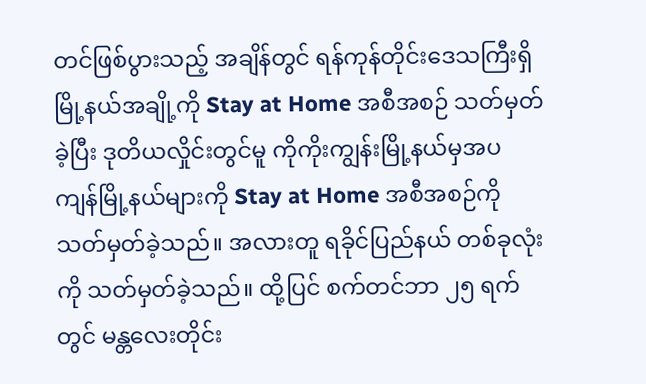တင်ဖြစ်ပွားသည့် အချိန်တွင် ရန်ကုန်တိုင်းဒေသကြီးရှိ မြို့နယ်အချို့ကို Stay at Home အစီအစဉ် သတ်မှတ်ခဲ့ပြီး ဒုတိယလှိုင်းတွင်မူ ကိုကိုးကျွန်းမြို့နယ်မှအပ ကျန်မြို့နယ်များကို Stay at Home အစီအစဉ်ကို သတ်မှတ်ခဲ့သည်။ အလားတူ ရခိုင်ပြည်နယ် တစ်ခုလုံးကို သတ်မှတ်ခဲ့သည်။ ထို့ပြင် စက်တင်ဘာ ၂၅ ရက်တွင် မန္တလေးတိုင်း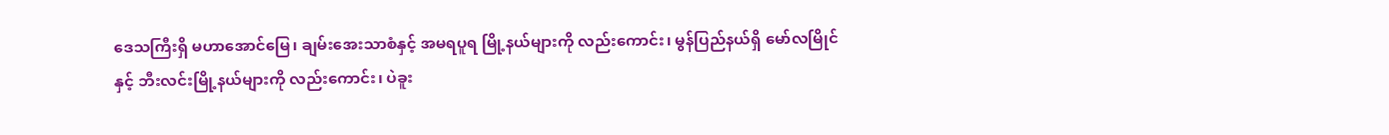ဒေသကြီးရှိ မဟာအောင်မြေ၊ ချမ်းအေးသာစံနှင့် အမရပူရ မြို့နယ်များကို လည်းကောင်း၊ မွန်ပြည်နယ်ရှိ မော်လမြိုင်နှင့် ဘီးလင်းမြို့နယ်များကို လည်းကောင်း၊ ပဲခူး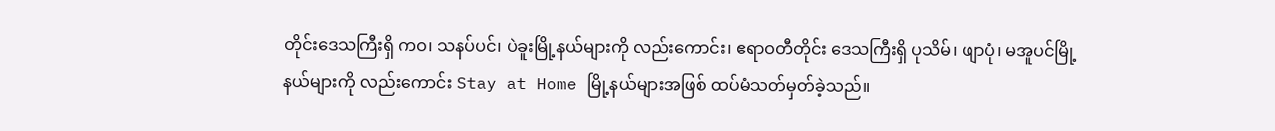တိုင်းဒေသကြီးရှိ ကဝ၊ သနပ်ပင်၊ ပဲခူးမြို့နယ်များကို လည်းကောင်း၊ ဧရာဝတီတိုင်း ဒေသကြီးရှိ ပုသိမ်၊ ဖျာပုံ၊ မအူပင်မြို့နယ်များကို လည်းကောင်း Stay at Home မြို့နယ်များအဖြစ် ထပ်မံသတ်မှတ်ခဲ့သည်။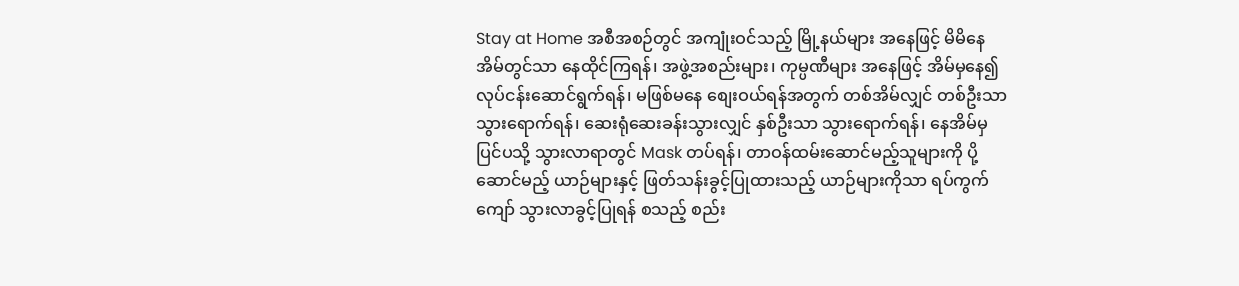Stay at Home အစီအစဉ်တွင် အကျုံးဝင်သည့် မြို့နယ်များ အနေဖြင့် မိမိနေအိမ်တွင်သာ နေထိုင်ကြရန်၊ အဖွဲ့အစည်းများ၊ ကုမ္ပဏီများ အနေဖြင့် အိမ်မှနေ၍ လုပ်ငန်းဆောင်ရွက်ရန်၊ မဖြစ်မနေ စျေးဝယ်ရန်အတွက် တစ်အိမ်လျှင် တစ်ဦးသာ သွားရောက်ရန်၊ ဆေးရုံဆေးခန်းသွားလျှင် နှစ်ဦးသာ သွားရောက်ရန်၊ နေအိမ်မှပြင်ပသို့ သွားလာရာတွင် Mask တပ်ရန်၊ တာဝန်ထမ်းဆောင်မည့်သူများကို ပို့ဆောင်မည့် ယာဉ်များနှင့် ဖြတ်သန်းခွင့်ပြုထားသည့် ယာဉ်များကိုသာ ရပ်ကွက်ကျော် သွားလာခွင့်ပြုရန် စသည့် စည်း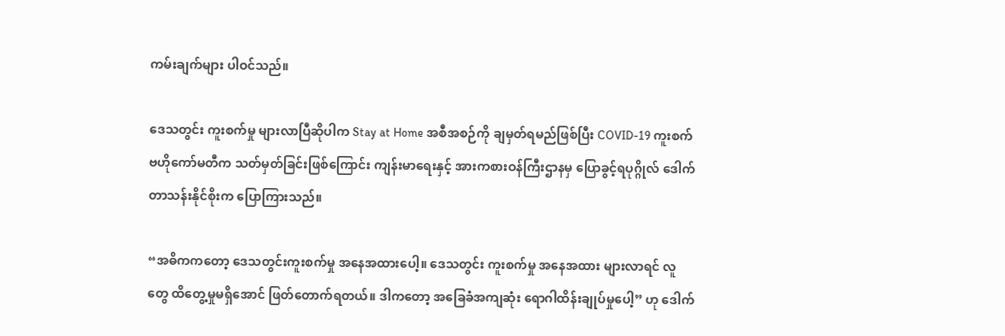ကမ်းချက်များ ပါဝင်သည်။

ဒေသတွင်း ကူးစက်မှု များလာပြီဆိုပါက Stay at Home အစီအစဉ်ကို ချမှတ်ရမည်ဖြစ်ပြီး COVID-19 ကူးစက်ဗဟိုကော်မတီက သတ်မှတ်ခြင်းဖြစ်ကြောင်း ကျန်းမာရေးနှင့် အားကစားဝန်ကြီးဌာနမှ ပြောခွင့်ရပုဂ္ဂိုလ် ဒေါက်တာသန်းနိုင်စိုးက ပြောကြားသည်။

“အဓိကကတော့ ဒေသတွင်းကူးစက်မှု အနေအထားပေါ့။ ဒေသတွင်း ကူးစက်မှု အနေအထား များလာရင် လူတွေ ထိတွေ့မှုမရှိအောင် ဖြတ်တောက်ရတယ်။ ဒါကတော့ အခြေခံအကျဆုံး ရောဂါထိန်းချုပ်မှုပေါ့” ဟု ဒေါက်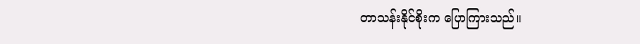တာသန်းနိုင်စိုးက ပြောကြားသည်။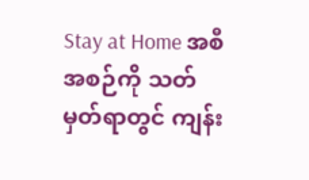Stay at Home အစီအစဉ်ကို သတ်မှတ်ရာတွင် ကျန်း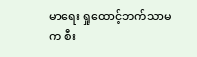မာရေး ရှုထောင့်ဘက်သာမက စီး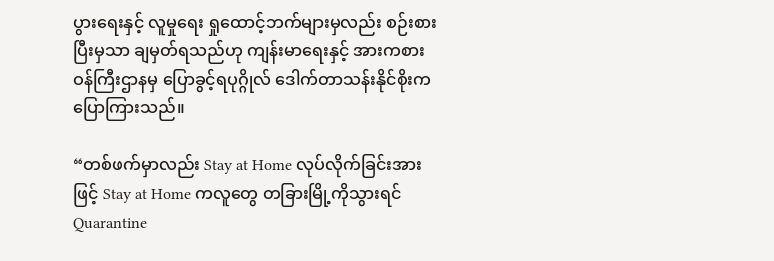ပွားရေးနှင့် လူမှုရေး ရှုထောင့်ဘက်များမှလည်း စဉ်းစားပြီးမှသာ ချမှတ်ရသည်ဟု ကျန်းမာရေးနှင့် အားကစားဝန်ကြီးဌာနမှ ပြောခွင့်ရပုဂ္ဂိုလ် ဒေါက်တာသန်းနိုင်စိုးက ပြောကြားသည်။

“တစ်ဖက်မှာလည်း Stay at Home လုပ်လိုက်ခြင်းအားဖြင့် Stay at Home ကလူတွေ တခြားမြို့ကိုသွားရင် Quarantine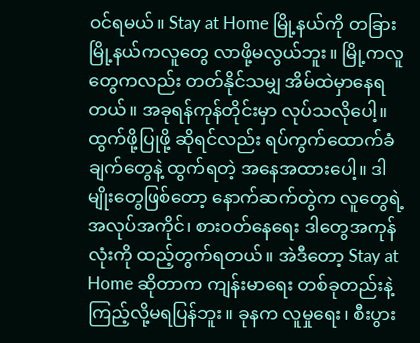ဝင်ရမယ်။ Stay at Home မြို့နယ်ကို တခြားမြို့နယ်ကလူတွေ လာဖို့မလွယ်ဘူး။ မြို့ကလူ တွေကလည်း တတ်နိုင်သမျှ အိမ်ထဲမှာနေရတယ်။ အခုရန်ကုန်တိုင်းမှာ လုပ်သလိုပေါ့။ ထွက်ဖို့ပြုဖို့ ဆိုရင်လည်း ရပ်ကွက်ထောက်ခံချက်တွေနဲ့ ထွက်ရတဲ့ အနေအထားပေါ့။ ဒါမျိုးတွေဖြစ်တော့ နောက်ဆက်တွဲက လူတွေရဲ့ အလုပ်အကိုင်၊ စားဝတ်နေရေး ဒါတွေအကုန်လုံးကို ထည့်တွက်ရတယ်။ အဲဒီတော့ Stay at Home ဆိုတာက ကျန်းမာရေး တစ်ခုတည်းနဲ့ ကြည့်လို့မရပြန်ဘူး။ ခုနက လူမှုရေး၊ စီးပွား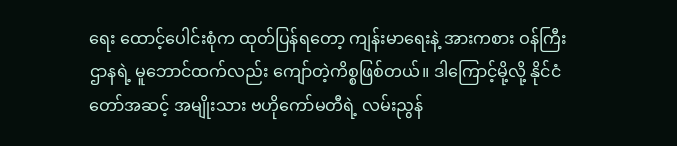ရေး ထောင့်ပေါင်းစုံက ထုတ်ပြန်ရတော့ ကျန်းမာရေးနဲ့ အားကစား ဝန်ကြီးဌာနရဲ့ မူဘောင်ထက်လည်း ကျော်တဲ့ကိစ္စဖြစ်တယ်။ ဒါကြောင့်မို့လို့ နိုင်ငံတော်အဆင့် အမျိုးသား ဗဟိုကော်မတီရဲ့ လမ်းညွန်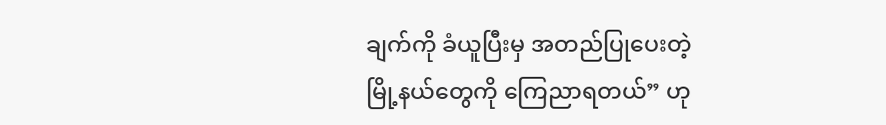ချက်ကို ခံယူပြီးမှ အတည်ပြုပေးတဲ့ မြို့နယ်တွေကို ကြေညာရတယ်” ဟု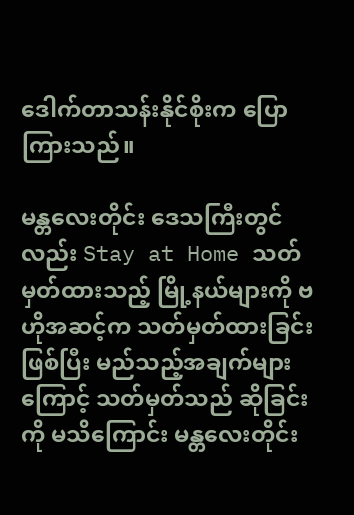ဒေါက်တာသန်းနိုင်စိုးက ပြောကြားသည်။

မန္တလေးတိုင်း ဒေသကြီးတွင်လည်း Stay at Home သတ်မှတ်ထားသည့် မြို့နယ်များကို ဗဟိုအဆင့်က သတ်မှတ်ထားခြင်းဖြစ်ပြီး မည်သည့်အချက်များကြောင့် သတ်မှတ်သည် ဆိုခြင်းကို မသိကြောင်း မန္တလေးတိုင်း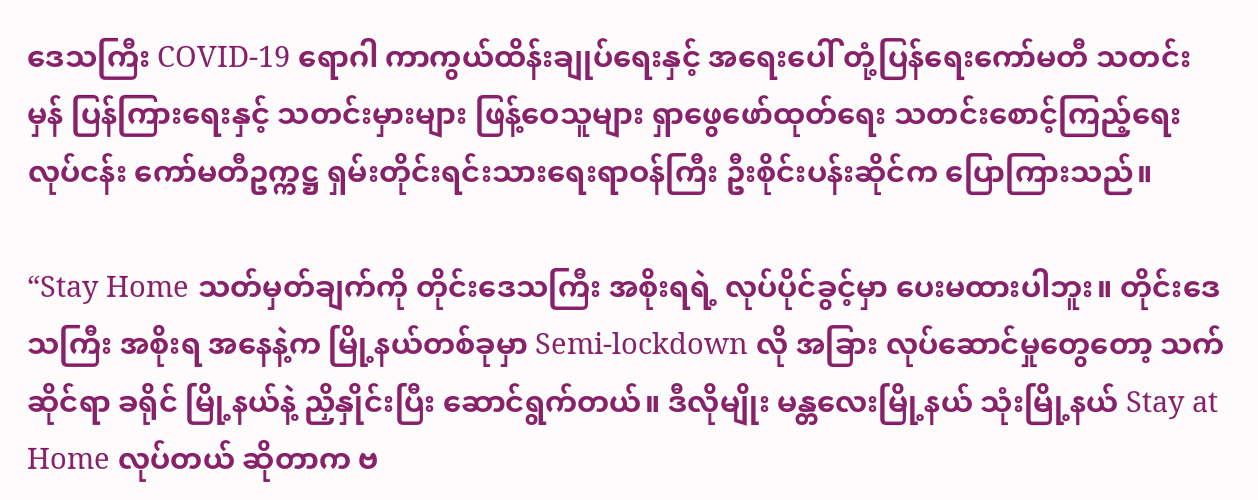ဒေသကြီး COVID-19 ရောဂါ ကာကွယ်ထိန်းချုပ်ရေးနှင့် အရေးပေါ် တုံ့ပြန်ရေးကော်မတီ သတင်းမှန် ပြန်ကြားရေးနှင့် သတင်းမှားများ ဖြန့်ဝေသူများ ရှာဖွေဖော်ထုတ်ရေး သတင်းစောင့်ကြည့်ရေးလုပ်ငန်း ကော်မတီဥက္ကဋ္ဌ ရှမ်းတိုင်းရင်းသားရေးရာဝန်ကြီး ဦးစိုင်းပန်းဆိုင်က ပြောကြားသည်။

“Stay Home သတ်မှတ်ချက်ကို တိုင်းဒေသကြီး အစိုးရရဲ့ လုပ်ပိုင်ခွင့်မှာ ပေးမထားပါဘူး။ တိုင်းဒေသကြီး အစိုးရ အနေနဲ့က မြို့နယ်တစ်ခုမှာ Semi-lockdown လို အခြား လုပ်ဆောင်မှုတွေတော့ သက်ဆိုင်ရာ ခရိုင် မြို့နယ်နဲ့ ညှိနှိုင်းပြီး ဆောင်ရွက်တယ်။ ဒီလိုမျိုး မန္တလေးမြို့နယ် သုံးမြို့နယ် Stay at Home လုပ်တယ် ဆိုတာက ဗ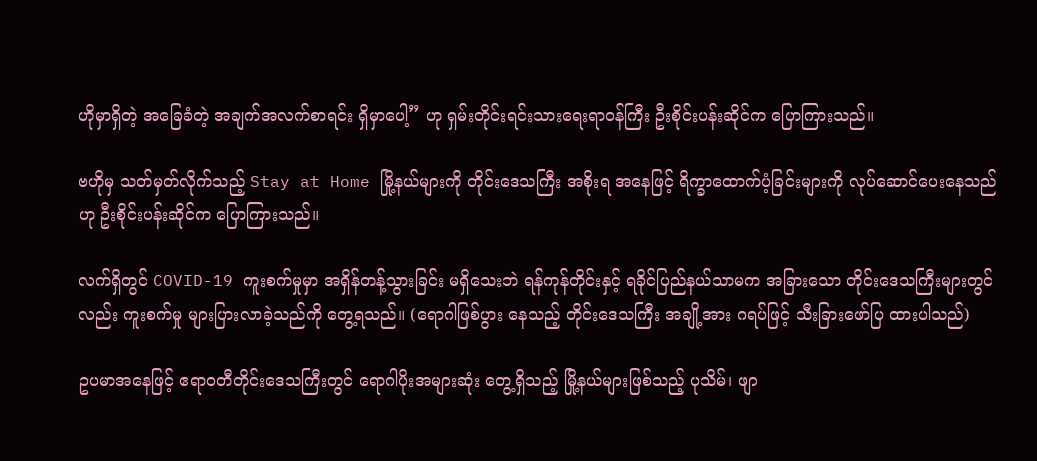ဟိုမှာရှိတဲ့ အခြေခံတဲ့ အချက်အလက်စာရင်း ရှိမှာပေါ့” ဟု ရှမ်းတိုင်းရင်းသားရေးရာဝန်ကြီး ဦးစိုင်းပန်းဆိုင်က ပြောကြားသည်။

ဗဟိုမှ သတ်မှတ်လိုက်သည့် Stay at Home မြို့နယ်များကို တိုင်းဒေသကြီး အစိုးရ အနေဖြင့် ရိက္ခာထောက်ပံ့ခြင်းများကို လုပ်ဆောင်ပေးနေသည်ဟု ဦးစိုင်းပန်းဆိုင်က ပြောကြားသည်။

လက်ရှိတွင် COVID-19 ကူးစက်မှုမှာ အရှိန်တန့်သွားခြင်း မရှိသေးဘဲ ရန်ကုန်တိုင်းနှင့် ရခိုင်ပြည်နယ်သာမက အခြားသော တိုင်းဒေသကြီးများတွင်လည်း ကူးစက်မှု များပြားလာခဲ့သည်ကို တွေ့ရသည်။ (ရောဂါဖြစ်ပွား နေသည့် တိုင်းဒေသကြီး အချို့အား ဂရပ်ဖြင့် သီးခြားဖော်ပြ ထားပါသည်)

ဥပမာအနေဖြင့် ဧရာဝတီတိုင်းဒေသကြီးတွင် ရောဂါပိုးအများဆုံး တွေ့ရှိသည့် မြို့နယ်များဖြစ်သည့် ပုသိမ်၊ ဖျာ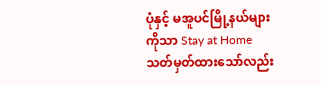ပုံနှင့် မအူပင်မြို့နယ်များကိုသာ Stay at Home သတ်မှတ်ထားသော်လည်း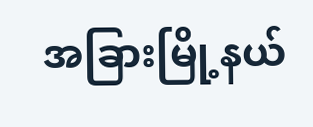အခြားမြို့နယ်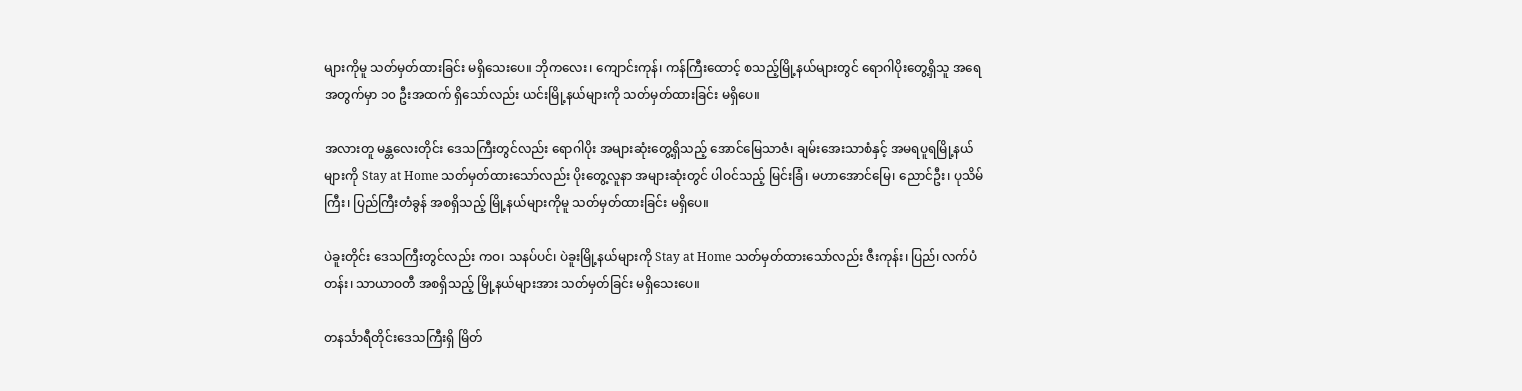များကိုမူ သတ်မှတ်ထားခြင်း မရှိသေးပေ။ ဘိုကလေး၊ ကျောင်းကုန်၊ ကန်ကြီးထောင့် စသည့်မြို့နယ်များတွင် ရောဂါပိုးတွေ့ရှိသူ အရေအတွက်မှာ ၁၀ ဦးအထက် ရှိသော်လည်း ယင်းမြို့နယ်များကို သတ်မှတ်ထားခြင်း မရှိပေ။

အလားတူ မန္တလေးတိုင်း ဒေသကြီးတွင်လည်း ရောဂါပိုး အများဆုံးတွေ့ရှိသည့် အောင်မြေသာဇံ၊ ချမ်းအေးသာစံနှင့် အမရပူရမြို့နယ်များကို Stay at Home သတ်မှတ်ထားသော်လည်း ပိုးတွေ့လူနာ အများဆုံးတွင် ပါဝင်သည့် မြင်းခြံ၊ မဟာအောင်မြေ၊ ညောင်ဦး၊ ပုသိမ်ကြီး၊ ပြည်ကြီးတံခွန် အစရှိသည့် မြို့နယ်များကိုမူ သတ်မှတ်ထားခြင်း မရှိပေ။

ပဲခူးတိုင်း ဒေသကြီးတွင်လည်း ကဝ၊ သနပ်ပင်၊ ပဲခူးမြို့နယ်များကို Stay at Home သတ်မှတ်ထားသော်လည်း ဇီးကုန်း၊ ပြည်၊ လက်ပံတန်း၊ သာယာဝတီ အစရှိသည့် မြို့နယ်များအား သတ်မှတ်ခြင်း မရှိသေးပေ။

တနင်္သာရီတိုင်းဒေသကြီးရှိ မြိတ်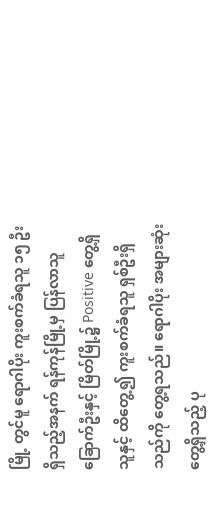မြို့ တွင်မူ ရောဂါပိုး ကူးစက်ခံရသူ ၁၅ ဦးရှိသည့်အနက် ရန်ကုန်မြို့မှ ပြန်လာသူ ခြောက်ဦးနှင့် မြိတ်မြို့၌ Positive တွေ့ရှိသူနှင့် ထိတွေ့၍ ကူးစက်ခံရသူ ရှစ်ဦးရှိသည်ကို တွေ့ရသည်။ ရောဂါပိုး အများဆုံး တွေ့ရှိသည့် ပု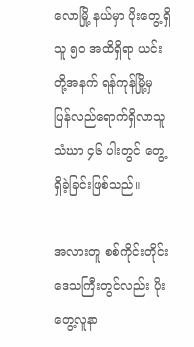လောမြို့ နယ်မှာ ပိုးတွေ့ရှိသူ ၅၀ အထိရှိရာ ယင်းတို့အနက် ရန်ကုန်မြို့မှ ပြန်လည်ရောက်ရှိလာသူ သံဃာ ၄၆ ပါးတွင် တွေ့ရှိခဲ့ခြင်းဖြစ်သည်။

အလားတူ စစ်ကိုင်းတိုင်း ဒေသကြီးတွင်လည်း ပိုးတွေ့လူနာ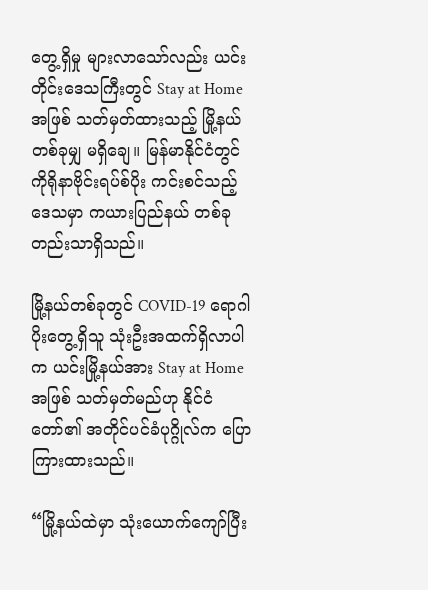တွေ့ရှိမှု များလာသော်လည်း ယင်းတိုင်းဒေသကြီးတွင် Stay at Home အဖြစ် သတ်မှတ်ထားသည့် မြို့နယ်တစ်ခုမျှ မရှိချေ။ မြန်မာနိုင်ငံတွင် ကိုရိုနာဗိုင်းရပ်စ်ပိုး ကင်းစင်သည့် ဒေသမှာ ကယားပြည်နယ် တစ်ခုတည်းသာရှိသည်။

မြို့နယ်တစ်ခုတွင် COVID-19 ရောဂါပိုးတွေ့ရှိသူ သုံးဦးအထက်ရှိလာပါက ယင်းမြို့နယ်အား Stay at Home အဖြစ် သတ်မှတ်မည်ဟု နိုင်ငံတော်၏ အတိုင်ပင်ခံပုဂ္ဂိုလ်က ပြောကြားထားသည်။

“မြို့နယ်ထဲမှာ သုံးယောက်ကျော်ပြီး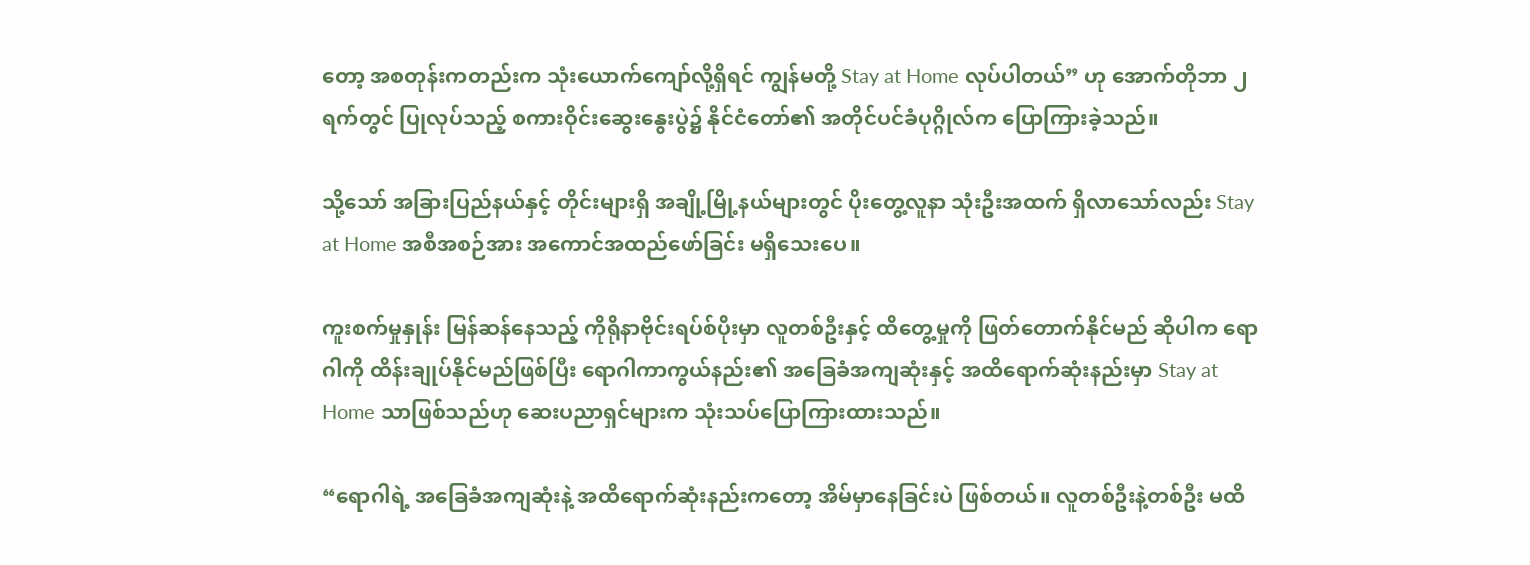တော့ အစတုန်းကတည်းက သုံးယောက်ကျော်လို့ရှိရင် ကျွန်မတို့ Stay at Home လုပ်ပါတယ်” ဟု အောက်တိုဘာ ၂ ရက်တွင် ပြုလုပ်သည့် စကားဝိုင်းဆွေးနွေးပွဲ၌ နိုင်ငံတော်၏ အတိုင်ပင်ခံပုဂ္ဂိုလ်က ပြောကြားခဲ့သည်။

သို့သော် အခြားပြည်နယ်နှင့် တိုင်းများရှိ အချို့မြို့နယ်များတွင် ပိုးတွေ့လူနာ သုံးဦးအထက် ရှိလာသော်လည်း Stay at Home အစီအစဉ်အား အကောင်အထည်ဖော်ခြင်း မရှိသေးပေ။

ကူးစက်မှုနှုန်း မြန်ဆန်နေသည့် ကိုရိုနာဗိုင်းရပ်စ်ပိုးမှာ လူတစ်ဦးနှင့် ထိတွေ့မှုကို ဖြတ်တောက်နိုင်မည် ဆိုပါက ရောဂါကို ထိန်းချုပ်နိုင်မည်ဖြစ်ပြီး ရောဂါကာကွယ်နည်း၏ အခြေခံအကျဆုံးနှင့် အထိရောက်ဆုံးနည်းမှာ Stay at Home သာဖြစ်သည်ဟု ဆေးပညာရှင်များက သုံးသပ်ပြောကြားထားသည်။

“ရောဂါရဲ့ အခြေခံအကျဆုံးနဲ့ အထိရောက်ဆုံးနည်းကတော့ အိမ်မှာနေခြင်းပဲ ဖြစ်တယ်။ လူတစ်ဦးနဲ့တစ်ဦး မထိ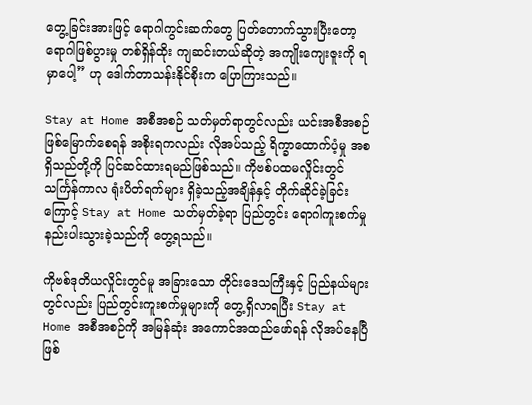တွေ့ခြင်းအားဖြင့် ရောဂါကွင်းဆက်တွေ ပြတ်တောက်သွားပြီးတော့ ရောဂါဖြစ်ပွားမှု တစ်ရှိန်ထိုး ကျဆင်းတယ်ဆိုတဲ့ အကျိုးကျေးဇူးကို ရမှာပေါ့” ဟု ဒေါက်တာသန်းနိုင်စိုးက ပြောကြားသည်။

Stay at Home အစီအစဉ် သတ်မှတ်ရာတွင်လည်း ယင်းအစီအစဉ် ဖြစ်မြောက်စေရန် အစိုးရကလည်း လိုအပ်သည့် ရိက္ခာထောက်ပံ့မှု အစရှိသည်တို့ကို ပြင်ဆင်ထားရမည်ဖြစ်သည်။ ကိုဗစ်ပထမလှိုင်းတွင် သင်္ကြန်ကာလ ရုံးပိတ်ရက်များ ရှိခဲ့သည့်အချိန်နှင့် တိုက်ဆိုင်ခဲ့ခြင်းကြောင့် Stay at Home သတ်မှတ်ခဲ့ရာ ပြည်တွင်း ရောဂါကူးစက်မှု နည်းပါးသွားခဲ့သည်ကို တွေ့ရသည်။

ကိုဗစ်ဒုတိယလှိုင်းတွင်မူ အခြားသော တိုင်းဒေသကြီးနှင့် ပြည်နယ်များတွင်လည်း ပြည်တွင်းကူးစက်မှုများကို တွေ့ရှိလာရပြီး Stay at Home အစီအစဉ်ကို အမြန်ဆုံး အကောင်အထည်ဖော်ရန် လိုအပ်နေပြီဖြစ်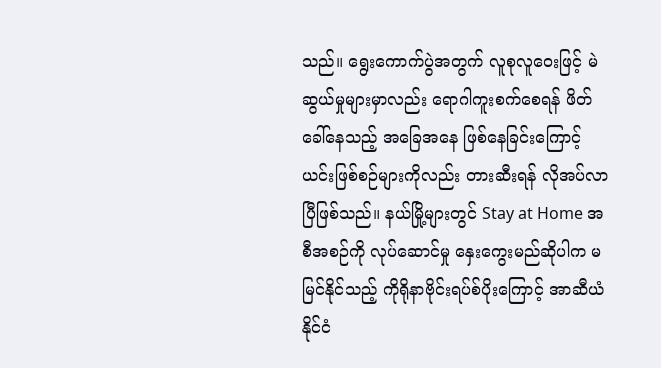သည်။ ရွေးကောက်ပွဲအတွက် လူစုလူဝေးဖြင့် မဲဆွယ်မှုများမှာလည်း ရောဂါကူးစက်စေရန် ဖိတ်ခေါ်နေသည့် အခြေအနေ ဖြစ်နေခြင်းကြောင့် ယင်းဖြစ်စဉ်များကိုလည်း တားဆီးရန် လိုအပ်လာပြီဖြစ်သည်။ နယ်မြို့များတွင် Stay at Home အစီအစဉ်ကို လုပ်ဆောင်မှု နှေးကွေးမည်ဆိုပါက မမြင်နိုင်သည့် ကိုရိုနာဗိုင်းရပ်စ်ပိုးကြောင့် အာဆီယံနိုင်ငံ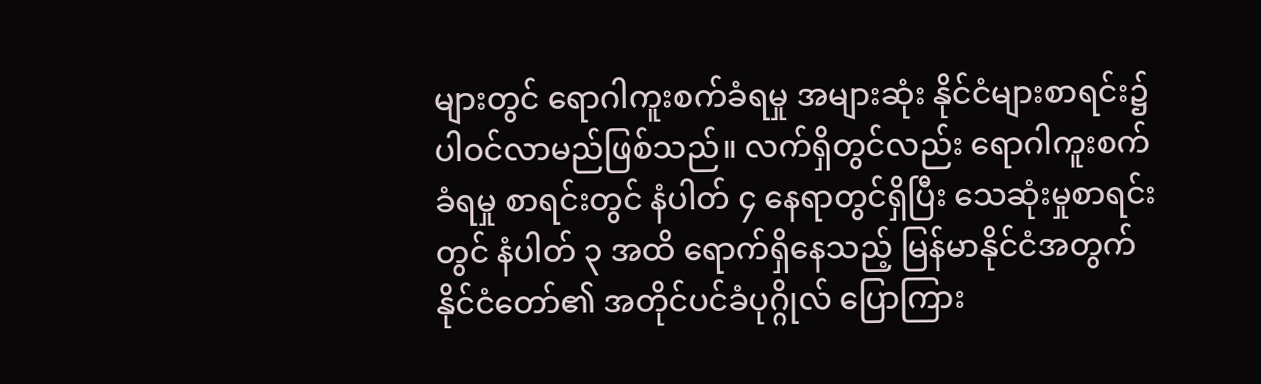များတွင် ရောဂါကူးစက်ခံရမှု အများဆုံး နိုင်ငံများစာရင်း၌ ပါဝင်လာမည်ဖြစ်သည်။ လက်ရှိတွင်လည်း ရောဂါကူးစက်ခံရမှု စာရင်းတွင် နံပါတ် ၄ နေရာတွင်ရှိပြီး သေဆုံးမှုစာရင်းတွင် နံပါတ် ၃ အထိ ရောက်ရှိနေသည့် မြန်မာနိုင်ငံအတွက် နိုင်ငံတော်၏ အတိုင်ပင်ခံပုဂ္ဂိုလ် ပြောကြား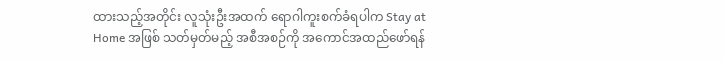ထားသည့်အတိုင်း လူသုံးဦးအထက် ရောဂါကူးစက်ခံရပါက Stay at Home အဖြစ် သတ်မှတ်မည့် အစီအစဉ်ကို အကောင်အထည်ဖော်ရန်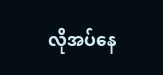လိုအပ်နေ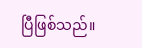ပြီဖြစ်သည်။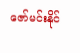ဇော်မင်းနိုင်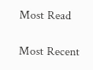Most Read

Most Recent